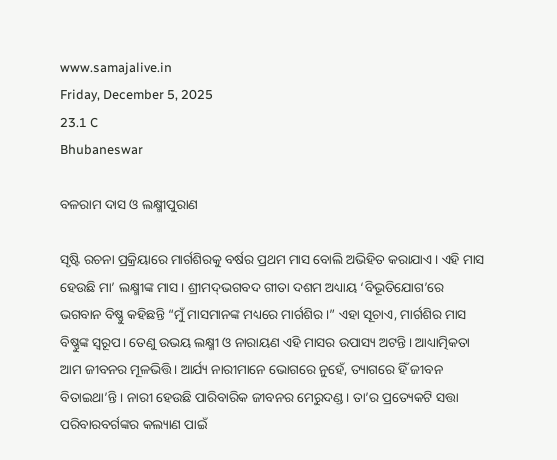www.samajalive.in
Friday, December 5, 2025
23.1 C
Bhubaneswar

ବଳରାମ ଦାସ ଓ ଲକ୍ଷ୍ମୀପୁରାଣ

ସୃଷ୍ଟି ରଚନା ପ୍ରକ୍ରିୟାରେ ମାର୍ଗଶିରକୁ ବର୍ଷର ପ୍ରଥମ ମାସ ବୋଲି ଅଭିହିତ କରାଯାଏ। ଏହି ମାସ ହେଉଛି ମା’ ଲକ୍ଷ୍ମୀଙ୍କ ମାସ। ଶ୍ରୀମଦ୍‌‌ଭଗବଦ ଗୀତା ଦଶମ ଅଧ୍ୟାୟ ‘ବିଭୂତିଯୋଗ’ରେ ଭଗବାନ ବିଷ୍ଣୁ କହିଛନ୍ତି “ମୁଁ ମାସମାନଙ୍କ ମଧ୍ୟରେ ମାର୍ଗଶିର।” ଏହା ସୂଚାଏ, ମାର୍ଗଶିର ମାସ ବିଷ୍ଣୁଙ୍କ ସ୍ୱରୂପ। ତେଣୁ ଉଭୟ ଲକ୍ଷ୍ମୀ ଓ ନାରାୟଣ ଏହି ମାସର ଉପାସ୍ୟ ଅଟନ୍ତି। ଆଧ୍ୟାତ୍ମିକତା ଆମ ଜୀବନର ମୂଳଭିତ୍ତି। ଆର୍ଯ୍ୟ ନାରୀମାନେ ଭୋଗରେ ନୁହେଁ, ତ୍ୟାଗରେ ହିଁ ଜୀବନ ବିତାଇଥା’ନ୍ତି। ନାରୀ ହେଉଛି ପାରିବାରିକ ଜୀବନର ମେରୁଦଣ୍ଡ। ତା’ର ପ୍ରତ୍ୟେକଟି ସତ୍ତା ପରିବାରବର୍ଗଙ୍କର କଲ୍ୟାଣ ପାଇଁ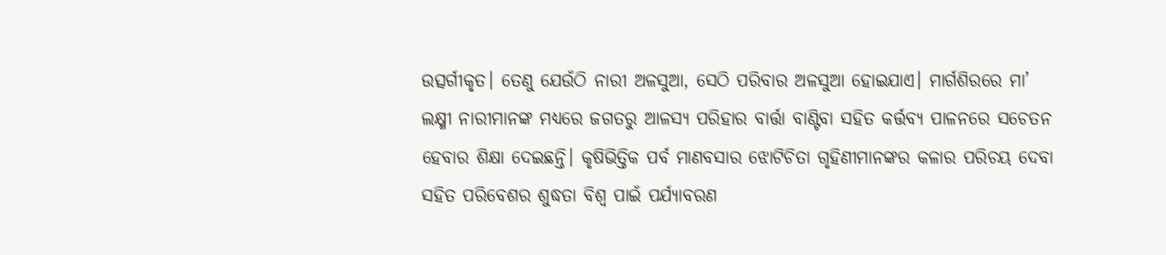ଉତ୍ସର୍ଗୀକୃତ। ତେଣୁ ଯେଉଁଠି ନାରୀ ଅଳସୁଆ, ସେଠି ପରିବାର ଅଳସୁଆ ହୋଇଯାଏ। ମାର୍ଗଶିରରେ ମା’ ଲକ୍ଷ୍ମୀ ନାରୀମାନଙ୍କ ମଧ୍ୟରେ ଜଗତରୁ ଆଳସ୍ୟ ପରିହାର ବାର୍ତ୍ତା ବାଣ୍ଟିବା ସହିତ କର୍ତ୍ତବ୍ୟ ପାଳନରେ ସଚେତନ ହେବାର ଶିକ୍ଷା ଦେଇଛନ୍ତି। କୃଷିଭିତ୍ତିକ ପର୍ବ ମାଣବସାର ଝୋଟିଚିତା ଗୃହିଣୀମାନଙ୍କର କଳାର ପରିଚୟ ଦେବା ସହିତ ପରିବେଶର ଶୁଦ୍ଧତା ବିଶ୍ୱ ପାଇଁ ପର୍ଯ୍ୟାବରଣ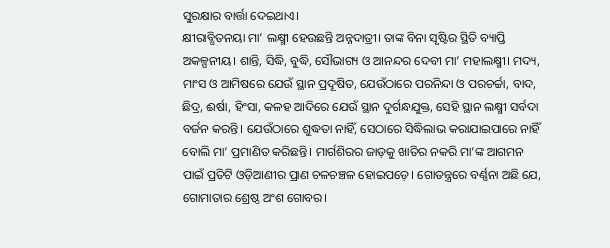ସୁରକ୍ଷାର ବାର୍ତ୍ତା ଦେଇଥାଏ।
କ୍ଷୀରାବ୍ଧିତନୟା ମା’ ଲକ୍ଷ୍ମୀ ହେଉଛନ୍ତି ଅନ୍ନଦାତ୍ରୀ। ତାଙ୍କ ବିନା ସୃଷ୍ଟିର ସ୍ଥିତି ବ୍ୟାପ୍ତି ଅକଳ୍ପନୀୟ। ଶାନ୍ତି, ସିଦ୍ଧି, ବୁଦ୍ଧି, ସୌଭାଗ୍ୟ ଓ ଆନନ୍ଦର ଦେବୀ ମା’ ମହାଲକ୍ଷ୍ମୀ। ମଦ୍ୟ, ମାଂସ ଓ ଆମିଷରେ ଯେଉଁ ସ୍ଥାନ ପ୍ରଦୂଷିତ, ଯେଉଁଠାରେ ପରନିନ୍ଦା ଓ ପରଚର୍ଚ୍ଚା, ବାଦ, ଛିଦ୍ର, ଈର୍ଷା, ହିଂସା, କଳହ ଆଦିରେ ଯେଉଁ ସ୍ଥାନ ଦୁର୍ଗନ୍ଧଯୁକ୍ତ, ସେହି ସ୍ଥାନ ଲକ୍ଷ୍ମୀ ସର୍ବଦା ବର୍ଜନ କରନ୍ତି। ଯେଉଁଠାରେ ଶୁଦ୍ଧତା ନାହିଁ, ସେଠାରେ ସିଦ୍ଧିଲାଭ କରାଯାଇପାରେ ନାହିଁ ବୋଲି ମା’ ପ୍ରମାଣିତ କରିଛନ୍ତି। ମାର୍ଗଶିରର ଜାଡ଼କୁ ଖାତିର ନକରି ମା’ଙ୍କ ଆଗମନ ପାଇଁ ପ୍ରତିଟି ଓଡ଼ିଆଣୀର ପ୍ରାଣ ଚଳଚଞ୍ଚଳ ହୋଇପଡ଼େ। ଗୋତନ୍ତ୍ରରେ ବର୍ଣ୍ଣନା ଅଛି ଯେ, ଗୋମାତାର ଶ୍ରେଷ୍ଠ ଅଂଶ ଗୋବର।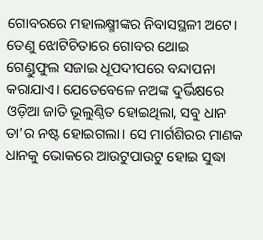ଗୋବରରେ ମହାଲକ୍ଷ୍ମୀଙ୍କର ନିବାସସ୍ଥଳୀ ଅଟେ। ତେଣୁ ଝୋଟିଚିତାରେ ଗୋବର ଥୋଇ ଗେଣ୍ଡୁଫୁଲ ସଜାଇ ଧୂପଦୀପରେ ବନ୍ଦାପନା କରାଯାଏ। ଯେତେବେଳେ ନଅଙ୍କ ଦୁର୍ଭିକ୍ଷରେ ଓଡ଼ିଆ ଜାତି ଭୂଲୁଣ୍ଠିତ ହୋଇଥିଲା, ସବୁ ଧାନ ତା’ର ନଷ୍ଟ ହୋଇଗଲା। ସେ ମାର୍ଗଶିରର ମାଣକ ଧାନକୁ ଭୋକରେ ଆଉଟୁପାଉଟୁ ହୋଇ ସୁଦ୍ଧା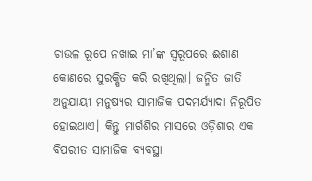ଚାଉଳ ରୂପେ ନଖାଇ ମା’ଙ୍କ ସ୍ୱରୂପରେ ଈଶାଣ କୋଣରେ ସୁରକ୍ଷିତ କରି ରଖିଥିଲା। ଜନ୍ମିତ ଜାତି ଅନୁଯାୟୀ ମନୁଷ୍ୟର ସାମାଜିକ ପଦମର୍ଯ୍ୟାଦା ନିରୂପିତ ହୋଇଥାଏ। କିନ୍ତୁ ମାର୍ଗଶିର ମାସରେ ଓଡ଼ିଶାର ଏକ ବିପରୀତ ସାମାଜିକ ବ୍ୟବସ୍ଥା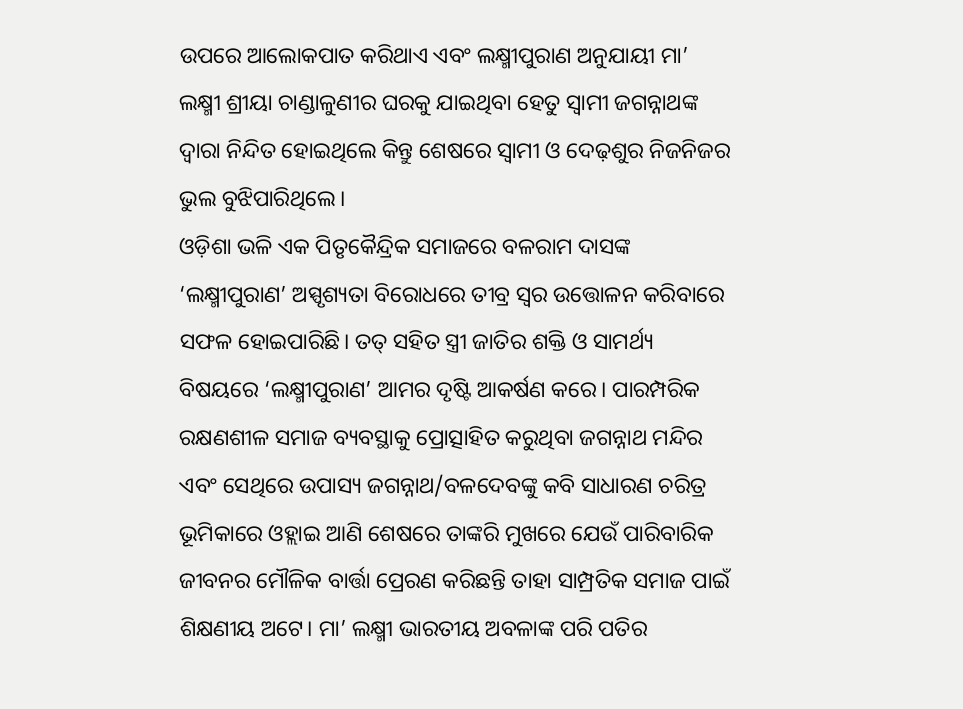ଉପରେ ଆଲୋକପାତ କରିଥାଏ ଏବଂ ଲକ୍ଷ୍ମୀପୁରାଣ ଅନୁଯାୟୀ ମା’ ଲକ୍ଷ୍ମୀ ଶ୍ରୀୟା ଚାଣ୍ଡାଳୁଣୀର ଘରକୁ ଯାଇଥିବା ହେତୁ ସ୍ୱାମୀ ଜଗନ୍ନାଥଙ୍କ ଦ୍ୱାରା ନିନ୍ଦିତ ହୋଇଥିଲେ କିନ୍ତୁ ଶେଷରେ ସ୍ୱାମୀ ଓ ଦେଢ଼ଶୁର ନିଜନିଜର ଭୁଲ ବୁଝିପାରିଥିଲେ।
ଓଡ଼ିଶା ଭଳି ଏକ ପିତୃକୈନ୍ଦ୍ରିକ ସମାଜରେ ବଳରାମ ଦାସଙ୍କ ‘ଲକ୍ଷ୍ମୀପୁରାଣ’ ଅସ୍ପୃଶ୍ୟତା ବିରୋଧରେ ତୀବ୍ର ସ୍ୱର ଉତ୍ତୋଳନ କରିବାରେ ସଫଳ ହୋଇପାରିଛି। ତତ୍‌‌ ସହିତ ସ୍ତ୍ରୀ ଜାତିର ଶକ୍ତି ଓ ସାମର୍ଥ୍ୟ ବିଷୟରେ ‘ଲକ୍ଷ୍ମୀପୁରାଣ’ ଆମର ଦୃଷ୍ଟି ଆକର୍ଷଣ କରେ। ପାରମ୍ପରିକ ରକ୍ଷଣଶୀଳ ସମାଜ ବ୍ୟବସ୍ଥାକୁ ପ୍ରୋତ୍ସାହିତ କରୁଥିବା ଜଗନ୍ନାଥ ମନ୍ଦିର ଏବଂ ସେଥିରେ ଉପାସ୍ୟ ଜଗନ୍ନାଥ/ବଳଦେବଙ୍କୁ କବି ସାଧାରଣ ଚରିତ୍ର ଭୂମିକାରେ ଓହ୍ଲାଇ ଆଣି ଶେଷରେ ତାଙ୍କରି ମୁଖରେ ଯେଉଁ ପାରିବାରିକ ଜୀବନର ମୌଳିକ ବାର୍ତ୍ତା ପ୍ରେରଣ କରିଛନ୍ତି ତାହା ସାମ୍ପ୍ରତିକ ସମାଜ ପାଇଁ ଶିକ୍ଷଣୀୟ ଅଟେ। ମା’ ଲକ୍ଷ୍ମୀ ଭାରତୀୟ ଅବଳାଙ୍କ ପରି ପତିର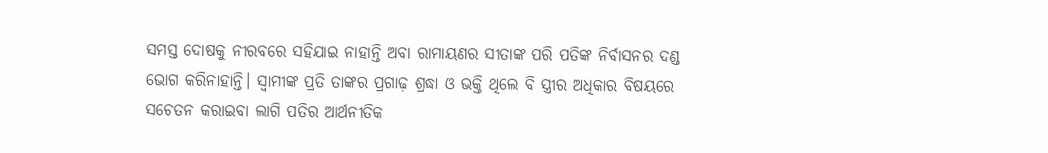ସମସ୍ତ ଦୋଷକୁ ନୀରବରେ ସହିଯାଇ ନାହାନ୍ତି ଅବା ରାମାୟଣର ସୀତାଙ୍କ ପରି ପତିଙ୍କ ନିର୍ବାସନର ଦଣ୍ଡ ଭୋଗ କରିନାହାନ୍ତି। ସ୍ୱାମୀଙ୍କ ପ୍ରତି ତାଙ୍କର ପ୍ରଗାଢ଼ ଶ୍ରଦ୍ଧା ଓ ଭକ୍ତି ଥିଲେ ବି ସ୍ତ୍ରୀର ଅଧିକାର ବିଷୟରେ ସଚେତନ କରାଇବା ଲାଗି ପତିର ଆର୍ଥନୀତିକ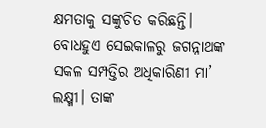କ୍ଷମତାକୁ ସଙ୍କୁଚିତ କରିଛନ୍ତି। ବୋଧହୁଏ ସେଇକାଳରୁ ଜଗନ୍ନାଥଙ୍କ ସକଳ ସମ୍ପତ୍ତିର ଅଧିକାରିଣୀ ମା’ ଲକ୍ଷ୍ମୀ। ତାଙ୍କ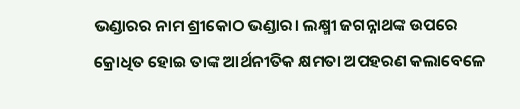ଭଣ୍ଡାରର ନାମ ଶ୍ରୀକୋଠ ଭଣ୍ଡାର। ଲକ୍ଷ୍ମୀ ଜଗନ୍ନାଥଙ୍କ ଉପରେ କ୍ରୋଧିତ ହୋଇ ତାଙ୍କ ଆର୍ଥନୀତିକ କ୍ଷମତା ଅପହରଣ କଲାବେଳେ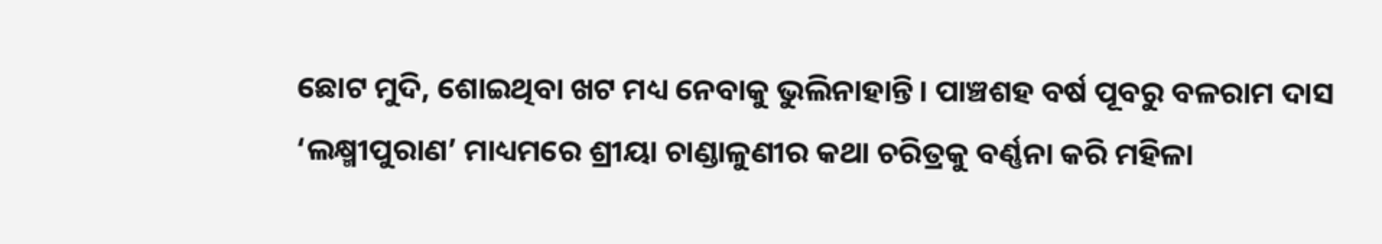ଛୋଟ ମୁଦି, ଶୋଇଥିବା ଖଟ ମଧ୍ୟ ନେବାକୁ ଭୁଲିନାହାନ୍ତି। ପାଞ୍ଚଶହ ବର୍ଷ ପୂବରୁ ବଳରାମ ଦାସ ‘ଲକ୍ଷ୍ମୀପୁରାଣ’ ମାଧ୍ୟମରେ ଶ୍ରୀୟା ଚାଣ୍ଡାଳୁଣୀର କଥା ଚରିତ୍ରକୁ ବର୍ଣ୍ଣନା କରି ମହିଳା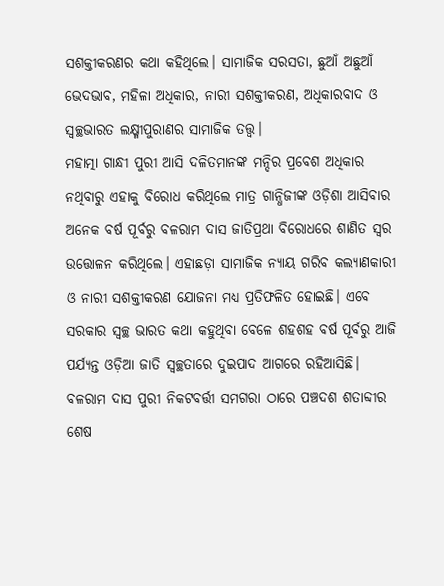ସଶକ୍ତୀକରଣର କଥା କହିଥିଲେ। ସାମାଜିକ ସରସତା, ଛୁଆଁ ଅଛୁଆଁ ଭେଦଭାବ, ମହିଳା ଅଧିକାର, ନାରୀ ସଶକ୍ତୀକରଣ, ଅଧିକାରବାଦ ଓ ସ୍ୱଚ୍ଛଭାରତ ଲକ୍ଷ୍ମୀପୁରାଣର ସାମାଜିକ ତତ୍ତ୍ୱ।
ମହାତ୍ମା ଗାନ୍ଧୀ ପୁରୀ ଆସି ଦଳିତମାନଙ୍କ ମନ୍ଦିର ପ୍ରବେଶ ଅଧିକାର ନଥିବାରୁ ଏହାକୁ ବିରୋଧ କରିଥିଲେ ମାତ୍ର ଗାନ୍ଧିଜୀଙ୍କ ଓଡ଼ିଶା ଆସିବାର ଅନେକ ବର୍ଷ ପୂର୍ବରୁ ବଳରାମ ଦାସ ଜାତିପ୍ରଥା ବିରୋଧରେ ଶାଣିତ ସ୍ୱର ଉତ୍ତୋଳନ କରିଥିଲେ। ଏହାଛଡ଼ା ସାମାଜିକ ନ୍ୟାୟ ଗରିବ କଲ୍ୟାଣକାରୀ ଓ ନାରୀ ସଶକ୍ତୀକରଣ ଯୋଜନା ମଧ୍ୟ ପ୍ରତିଫଳିତ ହୋଇଛି। ଏବେ ସରକାର ସ୍ୱଚ୍ଛ ଭାରତ କଥା କହୁଥିବା ବେଳେ ଶହଶହ ବର୍ଷ ପୂର୍ବରୁ ଆଜି ପର୍ଯ୍ୟନ୍ତ ଓଡ଼ିଆ ଜାତି ସ୍ୱଚ୍ଛତାରେ ଦୁଇପାଦ ଆଗରେ ରହିଆସିଛି।
ବଳରାମ ଦାସ ପୁରୀ ନିକଟବର୍ତ୍ତୀ ସମଗରା ଠାରେ ପଞ୍ଚଦଶ ଶତାବ୍ଦୀର ଶେଷ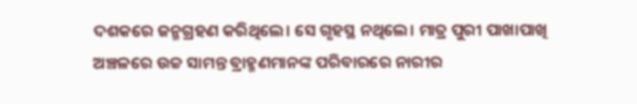ଦଶକରେ ଜନ୍ମଗ୍ରହଣ କରିଥିଲେ। ସେ ଗୃହସ୍ଥ ନଥିଲେ। ମାତ୍ର ପୁରୀ ପାଖାପାଖି ଅଞ୍ଚଳରେ ଉଚ୍ଚ ସାମନ୍ତ ବ୍ରାହ୍ମଣମାନଙ୍କ ପରିବାରରେ ନାରୀର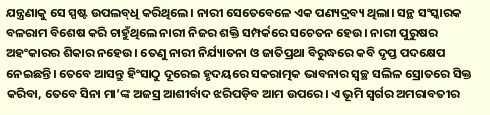ଯନ୍ତ୍ରଣାକୁ ସେ ସ୍ପଷ୍ଟ ଉପଲବ୍‌‌ଧି କରିଥିଲେ। ନାରୀ ସେତେବେଳେ ଏକ ପଣ୍ୟଦ୍ରବ୍ୟ ଥିଲା। ସନ୍ଥ ସଂସ୍କାରକ ବଳରାମ ବିଶେଷ କରି ଚାହୁଁଥିଲେ ନାରୀ ନିଜର ଶକ୍ତି ସମ୍ପର୍କରେ ସଚେତନ ହେଉ। ନାରୀ ପୁରୁଷର ଅହଂକାରର ଶିକାର ନହେଉ। ତେଣୁ ନାରୀ ନିର୍ଯ୍ୟାତନା ଓ ଜାତିପ୍ରଥା ବିରୁଦ୍ଧରେ କବି ଦୃପ୍ତ ପଦକ୍ଷେପ ନେଇଛନ୍ତି। ତେବେ ଆସନ୍ତୁ ହିଂସାଠୁ ଦୂରେଇ ହୃଦୟରେ ସକରାତ୍ମକ ଭାବନାର ସ୍ୱଚ୍ଛ ସଲିଳ ସ୍ରୋତରେ ସିକ୍ତ କରିବା, ତେବେ ସିନା ମା’ଙ୍କ ଅଜସ୍ର ଆଶୀର୍ବାଦ ଝରିପଡ଼ିବ ଆମ ଉପରେ। ଏ ଭୂମି ସ୍ୱର୍ଗର ଅମରାବତୀର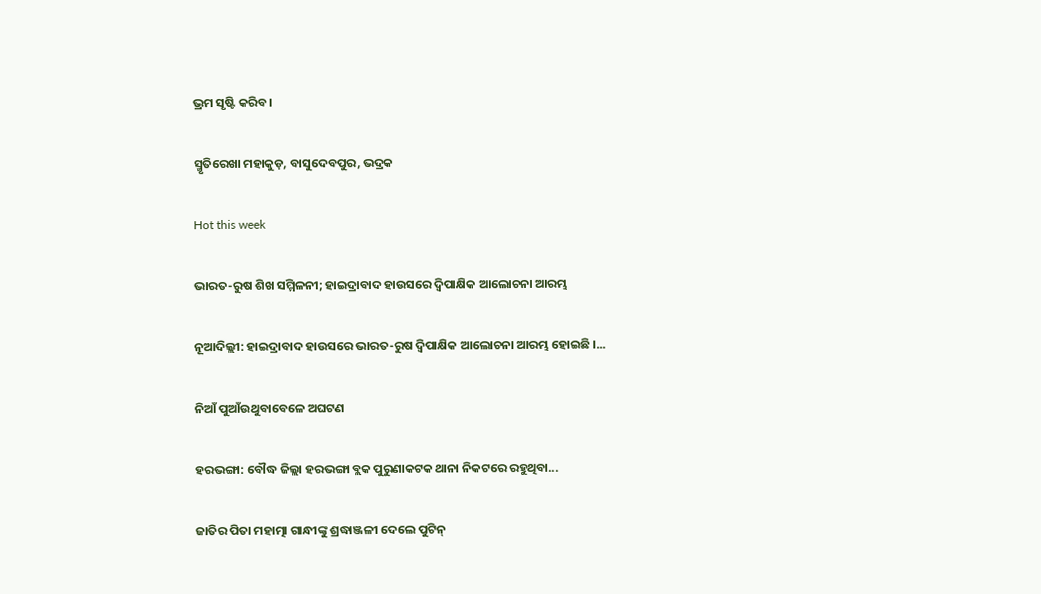ଭ୍ରମ ସୃଷ୍ଟି କରିବ।

ସ୍ମୃତିରେଖା ମହାକୁଡ଼, ବାସୁଦେବପୁର, ଭଦ୍ରକ

Hot this week

ଭାରତ-ରୁଷ ଶିଖ ସମ୍ମିଳନୀ; ହାଇଦ୍ରାବାଦ ହାଉସରେ ଦ୍ୱିପାକ୍ଷିକ ଆଲୋଚନା ଆରମ୍ଭ

ନୂଆଦିଲ୍ଲୀ: ହାଇଦ୍ରାବାଦ ହାଉସରେ ଭାରତ-ରୁଷ ଦ୍ୱିପାକ୍ଷିକ ଆଲୋଚନା ଆରମ୍ଭ ହୋଇଛି ।...

ନିଆଁ ପୁଆଁଉଥୁବାବେଳେ ଅଘଟଣ

ହରଭଙ୍ଗା: ବୌଦ୍ଧ ଜିଲ୍ଲା ହରଭଙ୍ଗା ବ୍ଲକ ପୁରୁଣାକଟକ ଥାନା ନିକଟରେ ରହୁଥିବା...

ଜାତିର ପିତା ମହାତ୍ମା ଗାନ୍ଧୀଙ୍କୁ ଶ୍ରଦ୍ଧାଞ୍ଜଳୀ ଦେଲେ ପୁଟିନ୍‌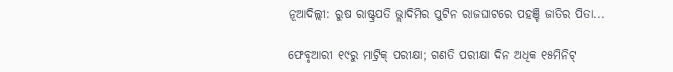ନୂଆଦିଲ୍ଲୀ: ରୁଷ ରାଷ୍ଟ୍ରପତି ଭ୍ଲାଦିମିର ପୁଟିନ ରାଜଘାଟରେ ପହଞ୍ଚି ଜାତିର ପିତା...

ଫେବୃଆରୀ ୧୯ରୁ ମାଟ୍ରିକ୍‌ ପରୀକ୍ଷା; ଗଣତି ପରୀକ୍ଷା ଦିନ ଅଧିକ ୧୫ମିନିଟ୍‌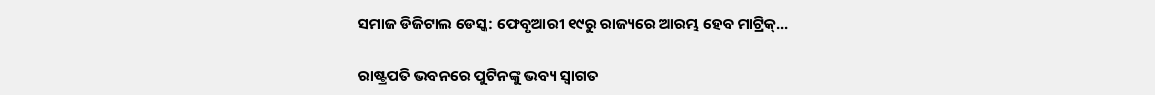ସମାଜ ଡିଜିଟାଲ ଡେସ୍କ: ଫେବୃଆରୀ ୧୯ରୁ ରାଜ୍ୟରେ ଆରମ୍ଭ ହେବ ମାଟ୍ରିକ୍‌...

ରାଷ୍ଟ୍ରପତି ଭବନରେ ପୁଟିନଙ୍କୁ ଭବ୍ୟ ସ୍ଵାଗତ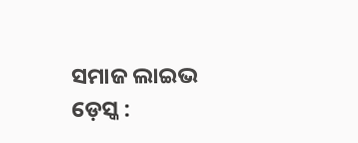ସମାଜ ଲାଇଭ ଡ଼େସ୍କ :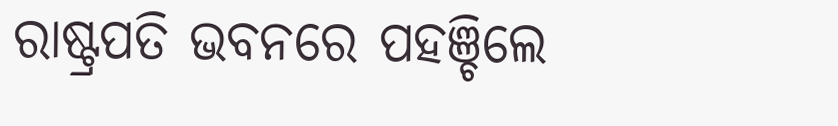ରାଷ୍ଟ୍ରପତି ଭବନରେ ପହଞ୍ଚିଲେ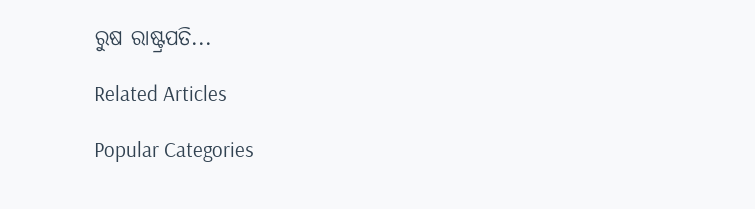ରୁଷ ରାଷ୍ଟ୍ରପତି...

Related Articles

Popular Categories